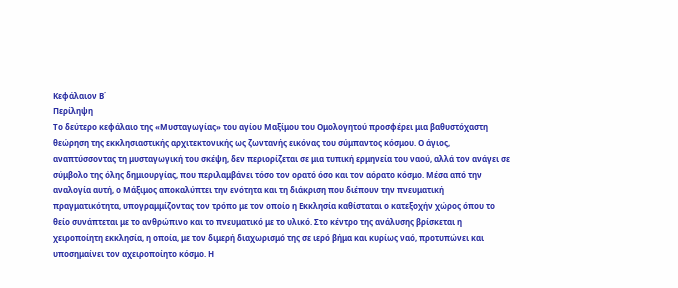Κεφάλαιον Β΄
Περίληψη
Το δεύτερο κεφάλαιο της «Μυσταγωγίας» του αγίου Μαξίμου του Ομολογητού προσφέρει μια βαθυστόχαστη θεώρηση της εκκλησιαστικής αρχιτεκτονικής ως ζωντανής εικόνας του σύμπαντος κόσμου. Ο άγιος, αναπτύσσοντας τη μυσταγωγική του σκέψη, δεν περιορίζεται σε μια τυπική ερμηνεία του ναού, αλλά τον ανάγει σε σύμβολο της όλης δημιουργίας, που περιλαμβάνει τόσο τον ορατό όσο και τον αόρατο κόσμο. Μέσα από την αναλογία αυτή, ο Μάξιμος αποκαλύπτει την ενότητα και τη διάκριση που διέπουν την πνευματική πραγματικότητα, υπογραμμίζοντας τον τρόπο με τον οποίο η Εκκλησία καθίσταται ο κατεξοχήν χώρος όπου το θείο συνάπτεται με το ανθρώπινο και το πνευματικό με το υλικό. Στο κέντρο της ανάλυσης βρίσκεται η χειροποίητη εκκλησία, η οποία, με τον διμερή διαχωρισμό της σε ιερό βήμα και κυρίως ναό, προτυπώνει και υποσημαίνει τον αχειροποίητο κόσμο. Η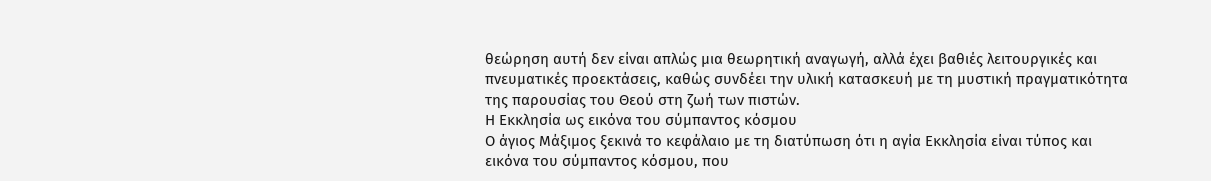θεώρηση αυτή δεν είναι απλώς μια θεωρητική αναγωγή, αλλά έχει βαθιές λειτουργικές και πνευματικές προεκτάσεις, καθώς συνδέει την υλική κατασκευή με τη μυστική πραγματικότητα της παρουσίας του Θεού στη ζωή των πιστών.
Η Εκκλησία ως εικόνα του σύμπαντος κόσμου
Ο άγιος Μάξιμος ξεκινά το κεφάλαιο με τη διατύπωση ότι η αγία Εκκλησία είναι τύπος και εικόνα του σύμπαντος κόσμου, που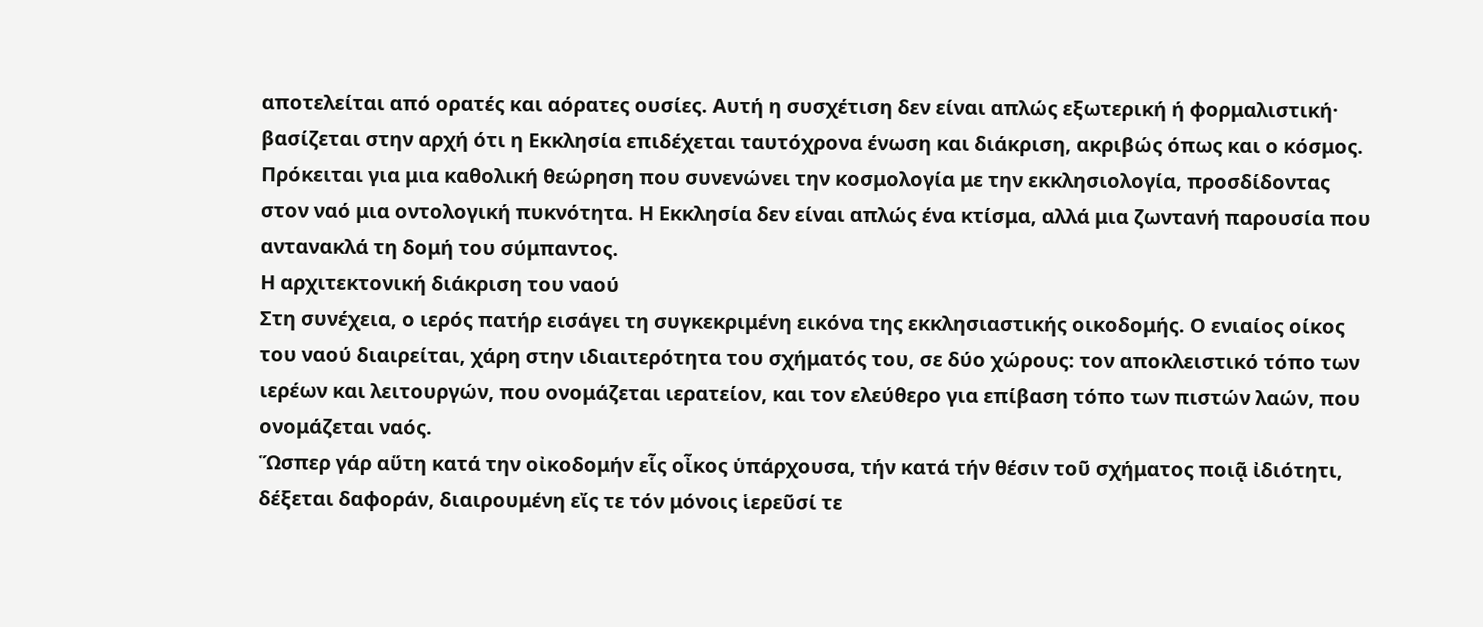αποτελείται από ορατές και αόρατες ουσίες. Αυτή η συσχέτιση δεν είναι απλώς εξωτερική ή φορμαλιστική· βασίζεται στην αρχή ότι η Εκκλησία επιδέχεται ταυτόχρονα ένωση και διάκριση, ακριβώς όπως και ο κόσμος. Πρόκειται για μια καθολική θεώρηση που συνενώνει την κοσμολογία με την εκκλησιολογία, προσδίδοντας στον ναό μια οντολογική πυκνότητα. Η Εκκλησία δεν είναι απλώς ένα κτίσμα, αλλά μια ζωντανή παρουσία που αντανακλά τη δομή του σύμπαντος.
Η αρχιτεκτονική διάκριση του ναού
Στη συνέχεια, ο ιερός πατήρ εισάγει τη συγκεκριμένη εικόνα της εκκλησιαστικής οικοδομής. Ο ενιαίος οίκος του ναού διαιρείται, χάρη στην ιδιαιτερότητα του σχήματός του, σε δύο χώρους: τον αποκλειστικό τόπο των ιερέων και λειτουργών, που ονομάζεται ιερατείον, και τον ελεύθερο για επίβαση τόπο των πιστών λαών, που ονομάζεται ναός.
Ὥσπερ γάρ αὕτη κατά την οἰκοδομήν εἷς οἶκος ὑπάρχουσα, τήν κατά τήν θέσιν τοῦ σχήματος ποιᾷ ἰδιότητι, δέξεται δαφοράν, διαιρουμένη εἴς τε τόν μόνοις ἱερεῦσί τε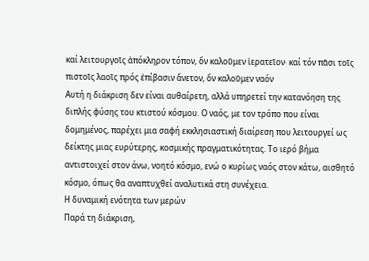καί λειτουργοῖς ἀπόκληρον τόπον, ὅν καλοῦμεν ἱερατεῖον· καί τόν πᾶσι τοῖς πιστοῖς λαοῖς πρός ἐπίβασιν ἄνετον, ὅν καλοῦμεν ναόν
Αυτή η διάκριση δεν είναι αυθαίρετη, αλλά υπηρετεί την κατανόηση της διπλής φύσης του κτιστού κόσμου. Ο ναός, με τον τρόπο που είναι δομημένος, παρέχει μια σαφή εκκλησιαστική διαίρεση που λειτουργεί ως δείκτης μιας ευρύτερης, κοσμικής πραγματικότητας. Το ιερό βήμα αντιστοιχεί στον άνω, νοητό κόσμο, ενώ ο κυρίως ναός στον κάτω, αισθητό κόσμο, όπως θα αναπτυχθεί αναλυτικά στη συνέχεια.
Η δυναμική ενότητα των μερών
Παρά τη διάκριση,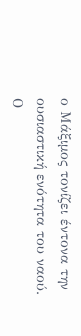ο Μάξιμος τονίζει έντονα την ουσιαστική ενότητα του ναού. Ο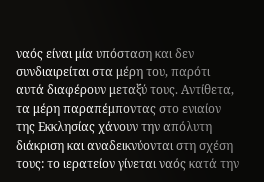ναός είναι μία υπόσταση και δεν συνδιαιρείται στα μέρη του, παρότι αυτά διαφέρουν μεταξύ τους. Αντίθετα, τα μέρη παραπέμποντας στο ενιαίον της Εκκλησίας χάνουν την απόλυτη διάκριση και αναδεικνύονται στη σχέση τους: το ιερατείον γίνεται ναός κατά την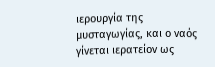ιερουργία της μυσταγωγίας, και ο ναός γίνεται ιερατείον ως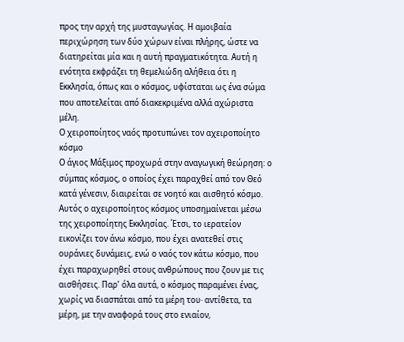προς την αρχή της μυσταγωγίας. Η αμοιβαία περιχώρηση των δύο χώρων είναι πλήρης, ώστε να διατηρείται μία και η αυτή πραγματικότητα. Αυτή η ενότητα εκφράζει τη θεμελιώδη αλήθεια ότι η Εκκλησία, όπως και ο κόσμος, υφίσταται ως ένα σώμα που αποτελείται από διακεκριμένα αλλά αχώριστα μέλη.
Ο χειροποίητος ναός προτυπώνει τον αχειροποίητο κόσμο
Ο άγιος Μάξιμος προχωρά στην αναγωγική θεώρηση: ο σύμπας κόσμος, ο οποίος έχει παραχθεί από τον Θεό κατά γένεσιν, διαιρείται σε νοητό και αισθητό κόσμο. Αυτός ο αχειροποίητος κόσμος υποσημαίνεται μέσω της χειροποίητης Εκκλησίας. Έτσι, το ιερατείον εικονίζει τον άνω κόσμο, που έχει ανατεθεί στις ουράνιες δυνάμεις, ενώ ο ναός τον κάτω κόσμο, που έχει παραχωρηθεί στους ανθρώπους που ζουν με τις αισθήσεις. Παρ’ όλα αυτά, ο κόσμος παραμένει ένας, χωρίς να διασπάται από τα μέρη του· αντίθετα, τα μέρη, με την αναφορά τους στο ενιαίον,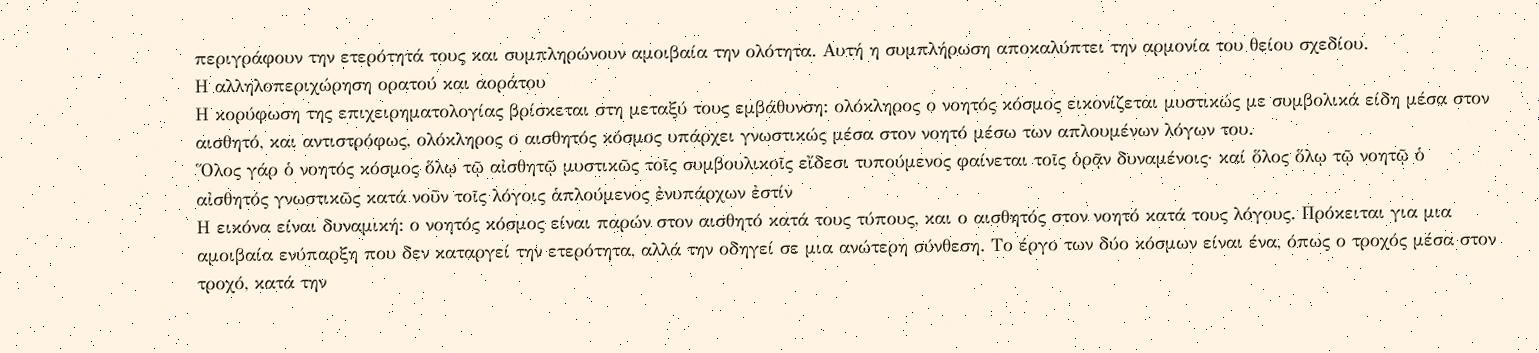περιγράφουν την ετερότητά τους και συμπληρώνουν αμοιβαία την ολότητα. Αυτή η συμπλήρωση αποκαλύπτει την αρμονία του θείου σχεδίου.
Η αλληλοπεριχώρηση ορατού και αοράτου
Η κορύφωση της επιχειρηματολογίας βρίσκεται στη μεταξύ τους εμβάθυνση: ολόκληρος ο νοητός κόσμος εικονίζεται μυστικώς με συμβολικά είδη μέσα στον αισθητό, και αντιστρόφως, ολόκληρος ο αισθητός κόσμος υπάρχει γνωστικώς μέσα στον νοητό μέσω των απλουμένων λόγων του.
Ὅλος γάρ ὁ νοητός κόσμος ὅλῳ τῷ αἰσθητῷ μυστικῶς τοῖς συμβουλικοῖς εἴδεσι τυπούμενος φαίνεται τοῖς ὁρᾷν δυναμένοις· καί ὅλος ὅλῳ τῷ νοητῷ ὁ αἰσθητός γνωστικῶς κατά νοῦν τοῖς λόγοις ἁπλούμενος ἐνυπάρχων ἐστίν
Η εικόνα είναι δυναμική: ο νοητός κόσμος είναι παρών στον αισθητό κατά τους τύπους, και ο αισθητός στον νοητό κατά τους λόγους. Πρόκειται για μια αμοιβαία ενύπαρξη που δεν καταργεί την ετερότητα, αλλά την οδηγεί σε μια ανώτερη σύνθεση. Το έργο των δύο κόσμων είναι ένα, όπως ο τροχός μέσα στον τροχό, κατά την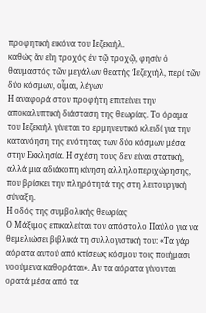προφητική εικόνα του Ιεζεκιήλ.
καθώς ἄν εἴη τροχός ἐν τῷ τροχῷ, φησίν ὁ θαυμαστός τῶν μεγάλων θεατής Ἰεζεχιήλ, περί τῶν δύο κόσμων, οἶμαι, λέγων
Η αναφορά στον προφήτη επιτείνει την αποκαλυπτική διάσταση της θεωρίας. Το όραμα του Ιεζεκιήλ γίνεται το ερμηνευτικό κλειδί για την κατανόηση της ενότητας των δύο κόσμων μέσα στην Εκκλησία. Η σχέση τους δεν είναι στατική, αλλά μια αδιάκοπη κίνηση αλληλοπεριχώρησης, που βρίσκει την πληρότητά της στη λειτουργική σύναξη.
Η οδός της συμβολικής θεωρίας
Ο Μάξιμος επικαλείται τον απόστολο Παύλο για να θεμελιώσει βιβλικά τη συλλογιστική του: «Τα γάρ αόρατα αυτού από κτίσεως κόσμου τοις ποιήμασι νοούμενα καθοράται». Αν τα αόρατα γίνονται ορατά μέσα από τα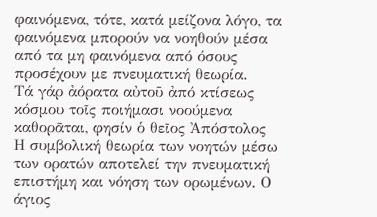φαινόμενα, τότε, κατά μείζονα λόγο, τα φαινόμενα μπορούν να νοηθούν μέσα από τα μη φαινόμενα από όσους προσέχουν με πνευματική θεωρία.
Τά γάρ ἀόρατα αὐτοῦ ἀπό κτίσεως κόσμου τοῖς ποιήμασι νοούμενα καθορᾶται, φησίν ὁ θεῖος Ἀπόστολος
Η συμβολική θεωρία των νοητών μέσω των ορατών αποτελεί την πνευματική επιστήμη και νόηση των ορωμένων. Ο άγιος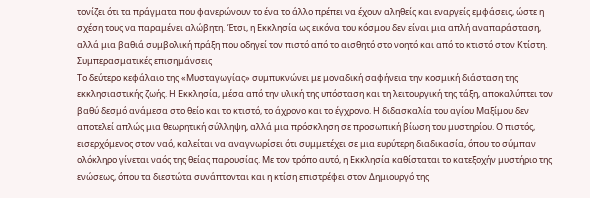τονίζει ότι τα πράγματα που φανερώνουν το ένα το άλλο πρέπει να έχουν αληθείς και εναργείς εμφάσεις, ώστε η σχέση τους να παραμένει αλώβητη. Έτσι, η Εκκλησία ως εικόνα του κόσμου δεν είναι μια απλή αναπαράσταση, αλλά μια βαθιά συμβολική πράξη που οδηγεί τον πιστό από το αισθητό στο νοητό και από το κτιστό στον Κτίστη.
Συμπερασματικές επισημάνσεις
Το δεύτερο κεφάλαιο της «Μυσταγωγίας» συμπυκνώνει με μοναδική σαφήνεια την κοσμική διάσταση της εκκλησιαστικής ζωής. Η Εκκλησία, μέσα από την υλική της υπόσταση και τη λειτουργική της τάξη, αποκαλύπτει τον βαθύ δεσμό ανάμεσα στο θείο και το κτιστό, το άχρονο και το έγχρονο. Η διδασκαλία του αγίου Μαξίμου δεν αποτελεί απλώς μια θεωρητική σύλληψη, αλλά μια πρόσκληση σε προσωπική βίωση του μυστηρίου. Ο πιστός, εισερχόμενος στον ναό, καλείται να αναγνωρίσει ότι συμμετέχει σε μια ευρύτερη διαδικασία, όπου το σύμπαν ολόκληρο γίνεται ναός της θείας παρουσίας. Με τον τρόπο αυτό, η Εκκλησία καθίσταται το κατεξοχήν μυστήριο της ενώσεως, όπου τα διεστώτα συνάπτονται και η κτίση επιστρέφει στον Δημιουργό της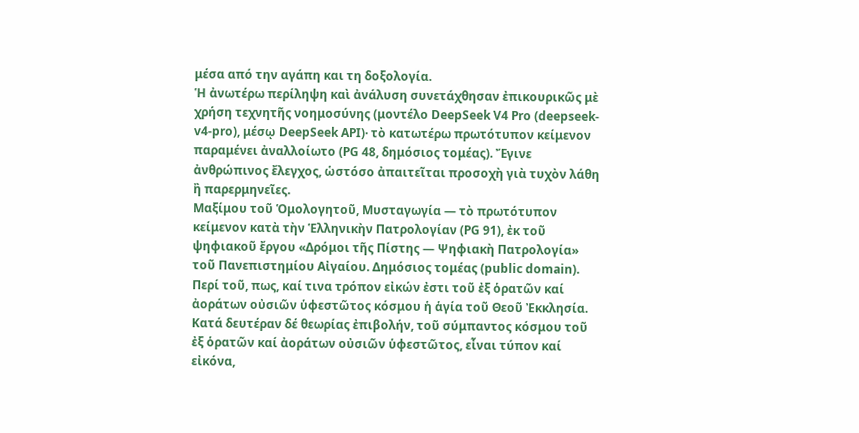μέσα από την αγάπη και τη δοξολογία.
Ἡ ἀνωτέρω περίληψη καὶ ἀνάλυση συνετάχθησαν ἐπικουρικῶς μὲ χρήση τεχνητῆς νοημοσύνης (μοντέλο DeepSeek V4 Pro (deepseek-v4-pro), μέσῳ DeepSeek API)· τὸ κατωτέρω πρωτότυπον κείμενον παραμένει ἀναλλοίωτο (PG 48, δημόσιος τομέας). Ἔγινε ἀνθρώπινος ἔλεγχος, ὡστόσο ἀπαιτεῖται προσοχὴ γιὰ τυχὸν λάθη ἢ παρερμηνεῖες.
Μαξίμου τοῦ Ὁμολογητοῦ, Μυσταγωγία — τὸ πρωτότυπον κείμενον κατὰ τὴν Ἑλληνικὴν Πατρολογίαν (PG 91), ἐκ τοῦ ψηφιακοῦ ἔργου «Δρόμοι τῆς Πίστης — Ψηφιακὴ Πατρολογία» τοῦ Πανεπιστημίου Αἰγαίου. Δημόσιος τομέας (public domain).
Περί τοῦ, πως, καί τινα τρόπον εἰκών ἐστι τοῦ ἐξ ὁρατῶν καί ἀοράτων οὐσιῶν ὑφεστῶτος κόσμου ἡ ἁγία τοῦ Θεοῦ Ἐκκλησία.
Κατά δευτέραν δέ θεωρίας ἐπιβολήν, τοῦ σύμπαντος κόσμου τοῦ ἐξ ὁρατῶν καί ἀοράτων οὐσιῶν ὑφεστῶτος, εἶναι τύπον καί εἰκόνα,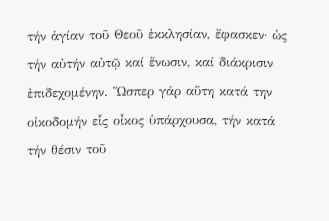τήν ἁγίαν τοῦ Θεοῦ ἐκκλησίαν, ἔφασκεν· ὡς τήν αὐτήν αὐτῷ καί ἕνωσιν, καί διάκρισιν ἐπιδεχομένην. Ὥσπερ γάρ αὕτη κατά την οἰκοδομήν εἷς οἶκος ὑπάρχουσα, τήν κατά τήν θέσιν τοῦ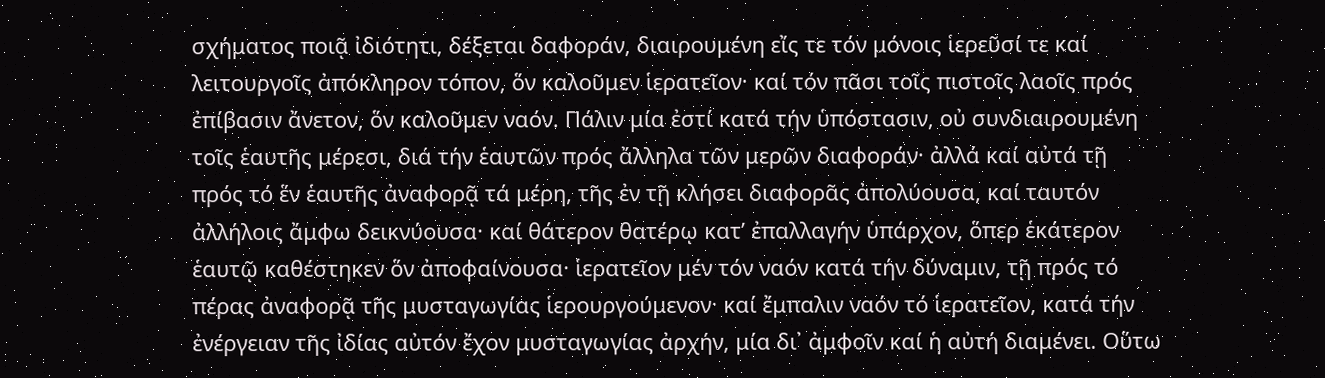σχήματος ποιᾷ ἰδιότητι, δέξεται δαφοράν, διαιρουμένη εἴς τε τόν μόνοις ἱερεῦσί τε καί λειτουργοῖς ἀπόκληρον τόπον, ὅν καλοῦμεν ἱερατεῖον· καί τόν πᾶσι τοῖς πιστοῖς λαοῖς πρός ἐπίβασιν ἄνετον, ὅν καλοῦμεν ναόν. Πάλιν μία ἐστί κατά τήν ὑπόστασιν, οὐ συνδιαιρουμένη τοῖς ἑαυτῆς μέρεσι, διά τήν ἑαυτῶν πρός ἄλληλα τῶν μερῶν διαφοράν· ἀλλά καί αὐτά τῇ πρός τό ἕν ἑαυτῆς ἀναφορᾷ τά μέρη, τῆς ἐν τῇ κλήσει διαφορᾶς ἀπολύουσα, καί ταυτόν ἀλλήλοις ἄμφω δεικνύουσα· καί θάτερον θατέρῳ κατ’ ἐπαλλαγήν ὑπάρχον, ὅπερ ἑκάτερον ἑαυτῷ καθέστηκεν ὅν ἀποφαίνουσα· ἱερατεῖον μέν τόν ναόν κατά τήν δύναμιν, τῇ πρός τό πέρας ἀναφορᾷ τῆς μυσταγωγίας ἱερουργούμενον· καί ἔμπαλιν ναόν τό ἱερατεῖον, κατά τήν ἐνέργειαν τῆς ἰδίας αὐτόν ἔχον μυσταγωγίας ἀρχήν, μία δι᾿ ἀμφοῖν καί ἡ αὐτή διαμένει. Οὕτω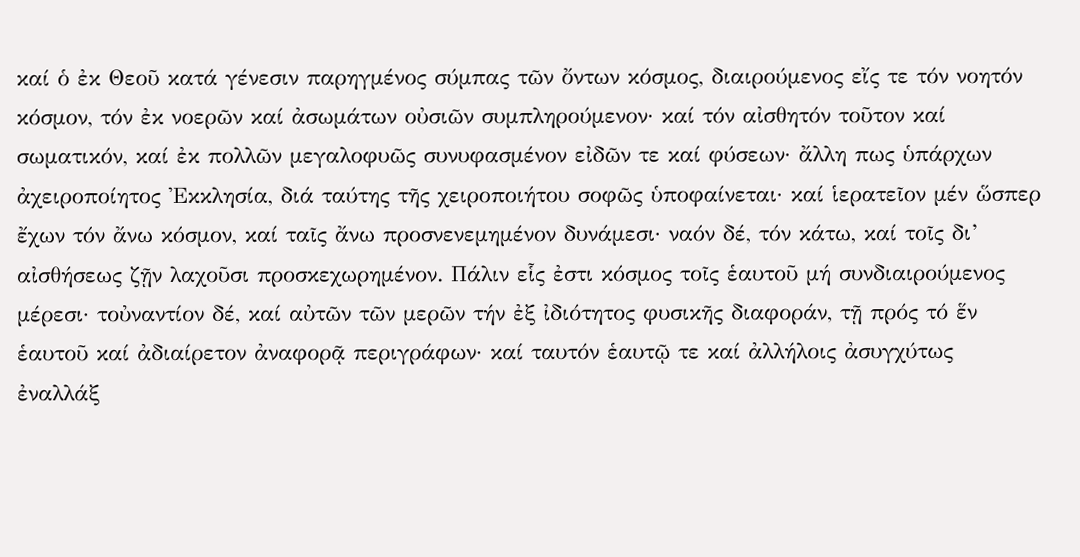καί ὁ ἐκ Θεοῦ κατά γένεσιν παρηγμένος σύμπας τῶν ὄντων κόσμος, διαιρούμενος εἴς τε τόν νοητόν κόσμον, τόν ἐκ νοερῶν καί ἀσωμάτων οὐσιῶν συμπληρούμενον· καί τόν αἰσθητόν τοῦτον καί σωματικόν, καί ἐκ πολλῶν μεγαλοφυῶς συνυφασμένον εἰδῶν τε καί φύσεων· ἄλλη πως ὑπάρχων ἀχειροποίητος Ἐκκλησία, διά ταύτης τῆς χειροποιήτου σοφῶς ὑποφαίνεται· καί ἱερατεῖον μέν ὥσπερ ἔχων τόν ἄνω κόσμον, καί ταῖς ἄνω προσνενεμημένον δυνάμεσι· ναόν δέ, τόν κάτω, καί τοῖς δι’ αἰσθήσεως ζῇν λαχοῦσι προσκεχωρημένον. Πάλιν εἷς ἐστι κόσμος τοῖς ἑαυτοῦ μή συνδιαιρούμενος μέρεσι· τοὐναντίον δέ, καί αὐτῶν τῶν μερῶν τήν ἐξ ἰδιότητος φυσικῆς διαφοράν, τῇ πρός τό ἕν ἑαυτοῦ καί ἀδιαίρετον ἀναφορᾷ περιγράφων· καί ταυτόν ἑαυτῷ τε καί ἀλλήλοις ἀσυγχύτως ἐναλλάξ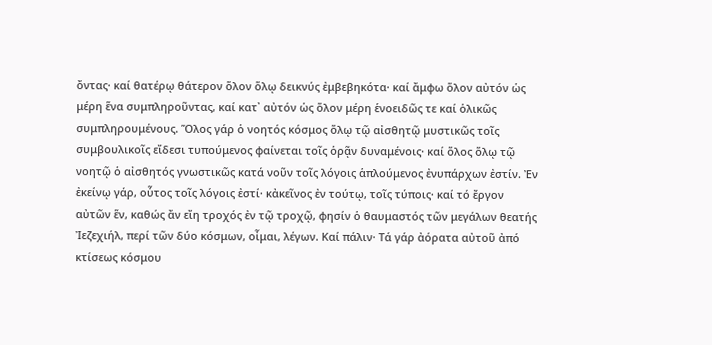ὄντας· καί θατέρῳ θάτερον ὅλον ὅλῳ δεικνύς ἐμβεβηκότα· καί ἄμφω ὅλον αὐτόν ὡς μέρη ἕνα συμπληροῦντας, καί κατ᾿ αὐτόν ὡς ὅλον μέρη ἑνοειδῶς τε καί ὁλικῶς συμπληρουμένους. Ὅλος γάρ ὁ νοητός κόσμος ὅλῳ τῷ αἰσθητῷ μυστικῶς τοῖς συμβουλικοῖς εἴδεσι τυπούμενος φαίνεται τοῖς ὁρᾷν δυναμένοις· καί ὅλος ὅλῳ τῷ νοητῷ ὁ αἰσθητός γνωστικῶς κατά νοῦν τοῖς λόγοις ἁπλούμενος ἐνυπάρχων ἐστίν. Ἐν ἐκείνῳ γάρ, οὗτος τοῖς λόγοις ἐστί· κἀκεῖνος ἐν τούτῳ, τοῖς τύποις· καί τό ἔργον αὐτῶν ἕν, καθώς ἄν εἴη τροχός ἐν τῷ τροχῷ, φησίν ὁ θαυμαστός τῶν μεγάλων θεατής Ἰεζεχιήλ, περί τῶν δύο κόσμων, οἶμαι, λέγων. Καί πάλιν· Τά γάρ ἀόρατα αὐτοῦ ἀπό κτίσεως κόσμου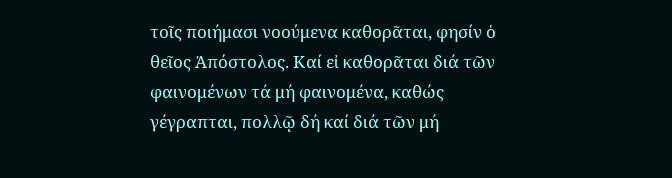τοῖς ποιήμασι νοούμενα καθορᾶται, φησίν ὁ θεῖος Ἀπόστολος. Καί εἰ καθορᾶται διά τῶν φαινομένων τά μή φαινομένα, καθώς γέγραπται, πολλῷ δή καί διά τῶν μή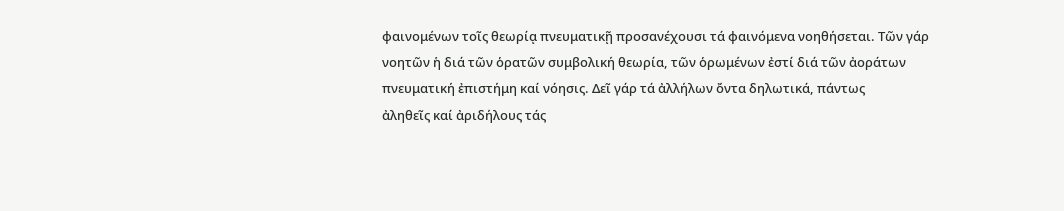φαινομένων τοῖς θεωρίᾳ πνευματικῇ προσανέχουσι τά φαινόμενα νοηθήσεται. Τῶν γάρ νοητῶν ἡ διά τῶν ὁρατῶν συμβολική θεωρία, τῶν ὁρωμένων ἐστί διά τῶν ἀοράτων πνευματική ἐπιστήμη καί νόησις. Δεῖ γάρ τά ἀλλήλων ὄντα δηλωτικά, πάντως
ἀληθεῖς καί ἀριδήλους τάς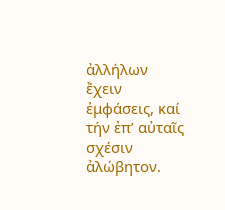ἀλλήλων ἔχειν ἐμφάσεις, καί τήν ἐπ’ αὐταῖς σχέσιν ἀλώβητον.